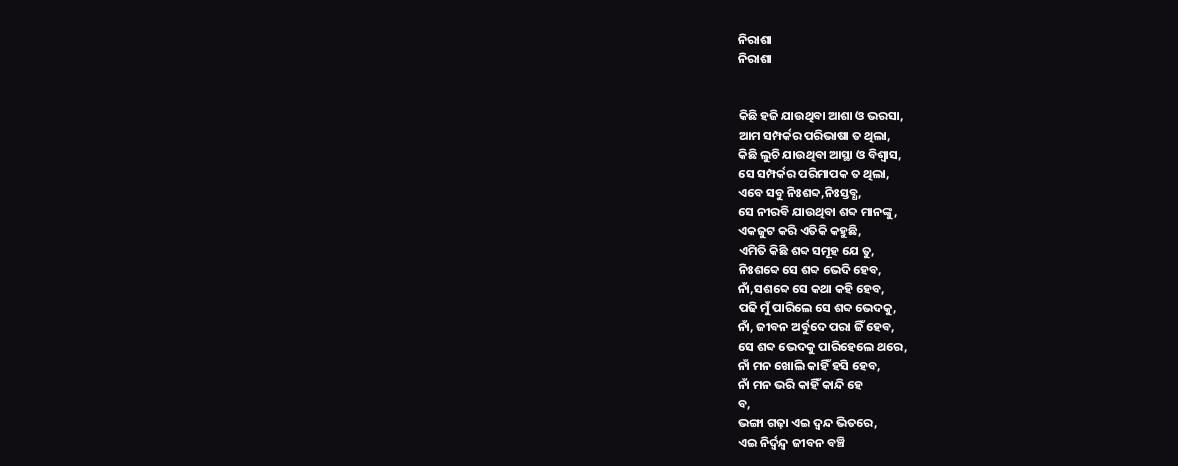ନିରାଶା
ନିରାଶା


କିଛି ହଜି ଯାଉଥିବା ଆଶା ଓ ଭରସା,
ଆମ ସମ୍ପର୍କର ପରିଭାଷା ତ ଥିଲା,
କିଛି ଲୁଚି ଯାଉଥିବା ଆସ୍ଥା ଓ ବିଶ୍ୱାସ,
ସେ ସମ୍ପର୍କର ପରିମାପକ ତ ଥିଲା,
ଏବେ ସବୁ ନିଃଶବ୍ଦ,ନିଃସ୍ତବ୍ଧ,
ସେ ନୀରବି ଯାଉଥିବା ଶବ୍ଦ ମାନଙ୍କୁ,
ଏକଜୁଟ କରି ଏତିକି କହୁଛି,
ଏମିତି କିଛି ଶବ୍ଦ ସମୂହ ଯେ ତୁ,
ନିଃଶବ୍ଦେ ସେ ଶବ୍ଦ ଭେଦି ହେବ,
ନାଁ,ସଶବ୍ଦେ ସେ କଥା କହି ହେବ,
ପଢି ମୁଁ ପାରିଲେ ସେ ଶବ୍ଦ ଭେଦକୁ,
ନାଁ, ଜୀବନ ଅର୍ବୁଦେ ପରା ଜିଁ ହେବ,
ସେ ଶବ୍ଦ ଭେଦକୁ ପାରିହେଲେ ଥରେ,
ନାଁ ମନ ଖୋଲି କାହିଁ ହସି ହେବ,
ନାଁ ମନ ଭରି କାହିଁ କାନ୍ଦି ହେ
ବ,
ଭଙ୍ଗା ଗଢ଼ା ଏଇ ଦ୍ଵନ୍ଦ ଭିତରେ,
ଏଇ ନିର୍ଦ୍ବନ୍ଦ୍ଵ ଜୀବନ ବଞ୍ଚି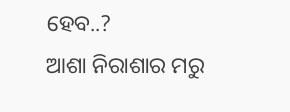ହେବ..?
ଆଶା ନିରାଶାର ମରୁ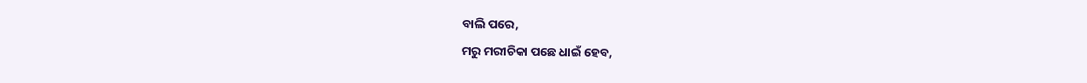ବାଲି ପରେ,
ମରୁ ମରୀଚିକା ପଛେ ଧାଇଁ ହେବ,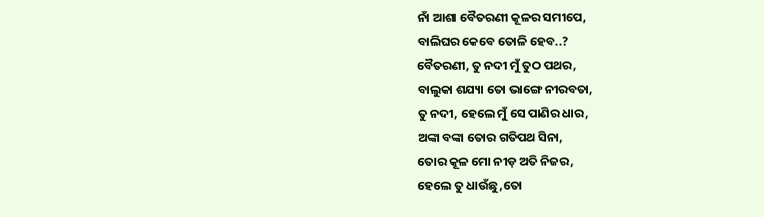ନାଁ ଆଶା ବୈତରଣୀ କୂଳର ସମୀପେ,
ବାଲିଘର କେବେ ତୋଳି ହେବ..?
ବୈତରଣୀ, ତୁ ନଦୀ ମୁଁ ତୁଠ ପଥର,
ବାଲୁକା ଶଯ୍ୟା ତୋ ଭାଙ୍ଗେ ନୀରବତା,
ତୁ ନଦୀ, ହେଲେ ମୁଁ ସେ ପାଣିର ଧାର,
ଅଙ୍କା ବଙ୍କା ତୋର ଗତିପଥ ସିନା,
ତୋର କୂଳ ମୋ ନୀଡ଼ ଅତି ନିଜର,
ହେଲେ ତୁ ଧାଉଁଛୁ,ତୋ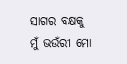ସାଗର ବକ୍ଷକୁ
ମୁଁ ଭଉଁରୀ ମୋ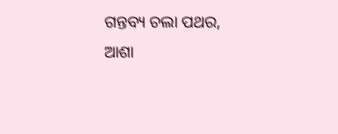ଗନ୍ତବ୍ୟ ଚଲା ପଥର,
ଆଶା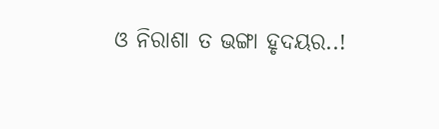ଓ ନିରାଶା ତ ଭଙ୍ଗା ହୃଦୟର..!